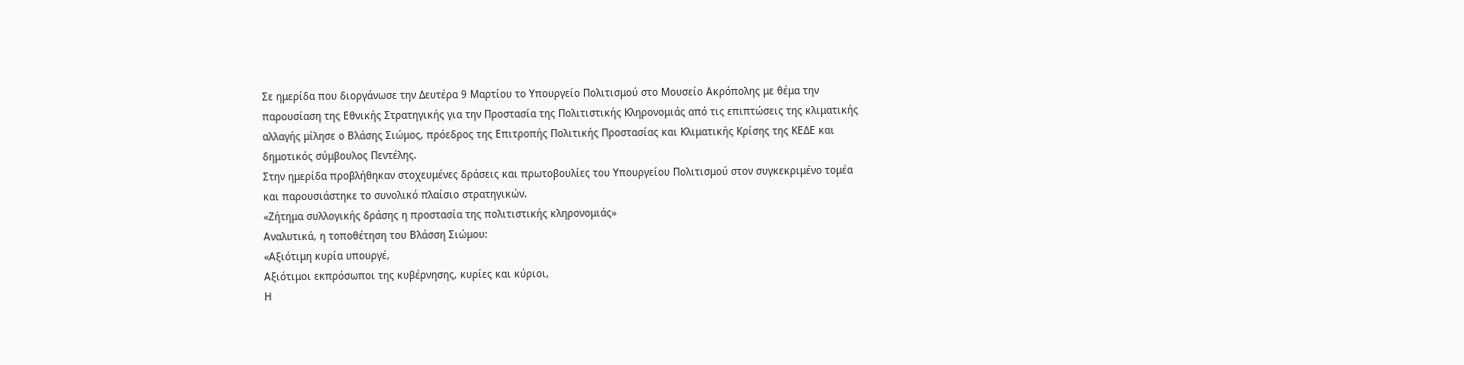Σε ημερίδα που διοργάνωσε την Δευτέρα 9 Μαρτίου το Υπουργείο Πολιτισμού στο Μουσείο Ακρόπολης με θέμα την παρουσίαση της Εθνικής Στρατηγικής για την Προστασία της Πολιτιστικής Κληρονομιάς από τις επιπτώσεις της κλιματικής αλλαγής μίλησε ο Βλάσης Σιώμος, πρόεδρος της Επιτροπής Πολιτικής Προστασίας και Κλιματικής Κρίσης της ΚΕΔΕ και δημοτικός σύμβουλος Πεντέλης.
Στην ημερίδα προβλήθηκαν στοχευμένες δράσεις και πρωτοβουλίες του Υπουργείου Πολιτισμού στον συγκεκριμένο τομέα και παρουσιάστηκε το συνολικό πλαίσιο στρατηγικών.
«Ζήτημα συλλογικής δράσης η προστασία της πολιτιστικής κληρονομιάς»
Αναλυτικά, η τοποθέτηση του Βλάσση Σιώμου:
«Αξιότιμη κυρία υπουργέ,
Αξιότιμοι εκπρόσωποι της κυβέρνησης, κυρίες και κύριοι,
Η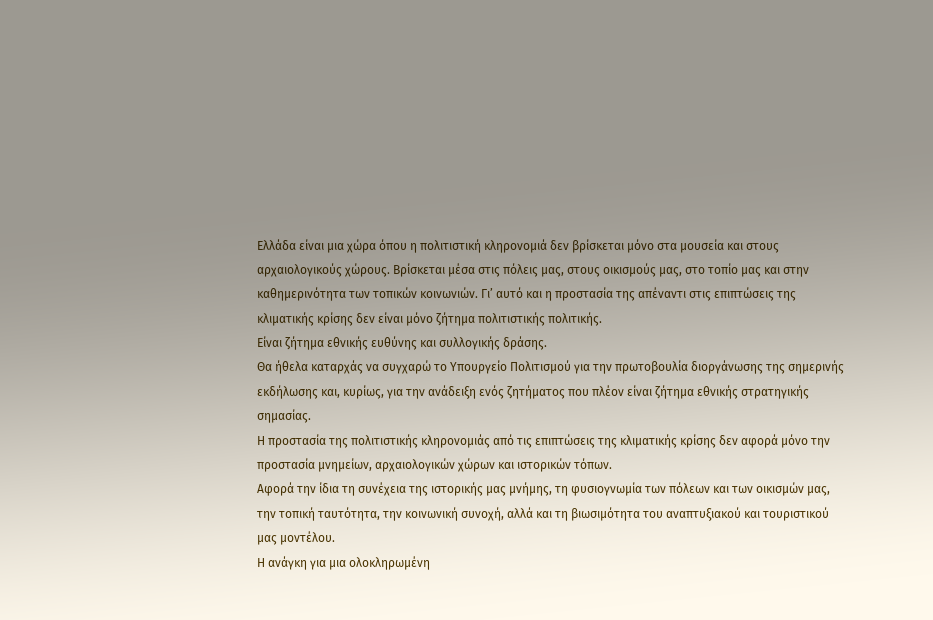Ελλάδα είναι μια χώρα όπου η πολιτιστική κληρονομιά δεν βρίσκεται μόνο στα μουσεία και στους αρχαιολογικούς χώρους. Βρίσκεται μέσα στις πόλεις μας, στους οικισμούς μας, στο τοπίο μας και στην καθημερινότητα των τοπικών κοινωνιών. Γι’ αυτό και η προστασία της απέναντι στις επιπτώσεις της κλιματικής κρίσης δεν είναι μόνο ζήτημα πολιτιστικής πολιτικής.
Είναι ζήτημα εθνικής ευθύνης και συλλογικής δράσης.
Θα ήθελα καταρχάς να συγχαρώ το Υπουργείο Πολιτισμού για την πρωτοβουλία διοργάνωσης της σημερινής εκδήλωσης και, κυρίως, για την ανάδειξη ενός ζητήματος που πλέον είναι ζήτημα εθνικής στρατηγικής σημασίας.
Η προστασία της πολιτιστικής κληρονομιάς από τις επιπτώσεις της κλιματικής κρίσης δεν αφορά μόνο την προστασία μνημείων, αρχαιολογικών χώρων και ιστορικών τόπων.
Αφορά την ίδια τη συνέχεια της ιστορικής μας μνήμης, τη φυσιογνωμία των πόλεων και των οικισμών μας, την τοπική ταυτότητα, την κοινωνική συνοχή, αλλά και τη βιωσιμότητα του αναπτυξιακού και τουριστικού μας μοντέλου.
Η ανάγκη για μια ολοκληρωμένη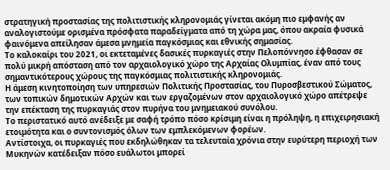στρατηγική προστασίας της πολιτιστικής κληρονομιάς γίνεται ακόμη πιο εμφανής αν αναλογιστούμε ορισμένα πρόσφατα παραδείγματα από τη χώρα μας, όπου ακραία φυσικά φαινόμενα απείλησαν άμεσα μνημεία παγκόσμιας και εθνικής σημασίας.
Το καλοκαίρι του 2021, οι εκτεταμένες δασικές πυρκαγιές στην Πελοπόννησο έφθασαν σε πολύ μικρή απόσταση από τον αρχαιολογικό χώρο της Αρχαίας Ολυμπίας, έναν από τους σημαντικότερους χώρους της παγκόσμιας πολιτιστικής κληρονομιάς.
Η άμεση κινητοποίηση των υπηρεσιών Πολιτικής Προστασίας, του Πυροσβεστικού Σώματος, των τοπικών δημοτικών Αρχών και των εργαζομένων στον αρχαιολογικό χώρο απέτρεψε την επέκταση της πυρκαγιάς στον πυρήνα του μνημειακού συνόλου.
Το περιστατικό αυτό ανέδειξε με σαφή τρόπο πόσο κρίσιμη είναι η πρόληψη, η επιχειρησιακή ετοιμότητα και ο συντονισμός όλων των εμπλεκόμενων φορέων.
Αντίστοιχα, οι πυρκαγιές που εκδηλώθηκαν τα τελευταία χρόνια στην ευρύτερη περιοχή των Μυκηνών κατέδειξαν πόσο ευάλωτοι μπορεί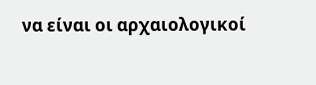να είναι οι αρχαιολογικοί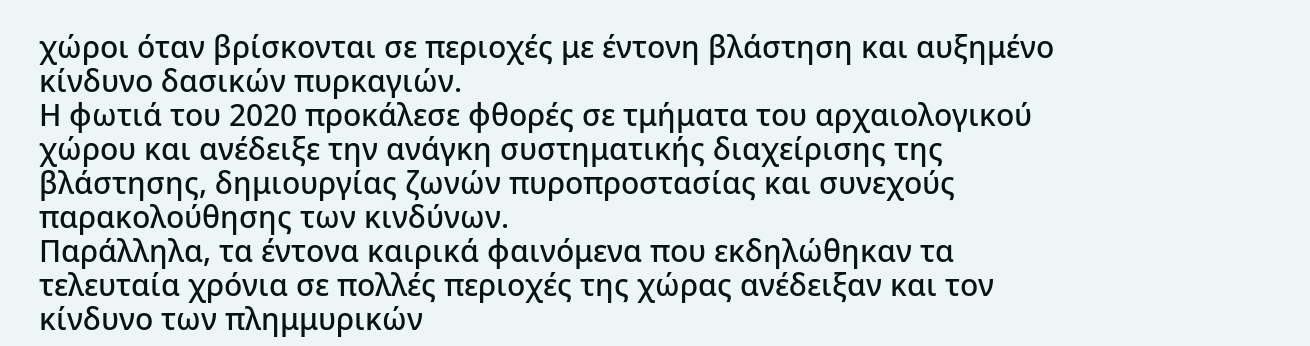χώροι όταν βρίσκονται σε περιοχές με έντονη βλάστηση και αυξημένο κίνδυνο δασικών πυρκαγιών.
Η φωτιά του 2020 προκάλεσε φθορές σε τμήματα του αρχαιολογικού χώρου και ανέδειξε την ανάγκη συστηματικής διαχείρισης της βλάστησης, δημιουργίας ζωνών πυροπροστασίας και συνεχούς παρακολούθησης των κινδύνων.
Παράλληλα, τα έντονα καιρικά φαινόμενα που εκδηλώθηκαν τα τελευταία χρόνια σε πολλές περιοχές της χώρας ανέδειξαν και τον κίνδυνο των πλημμυρικών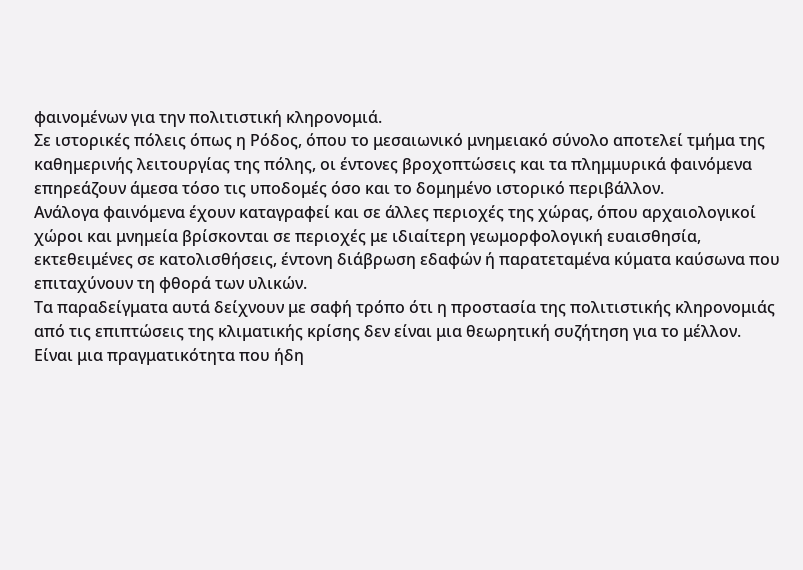φαινομένων για την πολιτιστική κληρονομιά.
Σε ιστορικές πόλεις όπως η Ρόδος, όπου το μεσαιωνικό μνημειακό σύνολο αποτελεί τμήμα της καθημερινής λειτουργίας της πόλης, οι έντονες βροχοπτώσεις και τα πλημμυρικά φαινόμενα επηρεάζουν άμεσα τόσο τις υποδομές όσο και το δομημένο ιστορικό περιβάλλον.
Ανάλογα φαινόμενα έχουν καταγραφεί και σε άλλες περιοχές της χώρας, όπου αρχαιολογικοί χώροι και μνημεία βρίσκονται σε περιοχές με ιδιαίτερη γεωμορφολογική ευαισθησία, εκτεθειμένες σε κατολισθήσεις, έντονη διάβρωση εδαφών ή παρατεταμένα κύματα καύσωνα που επιταχύνουν τη φθορά των υλικών.
Τα παραδείγματα αυτά δείχνουν με σαφή τρόπο ότι η προστασία της πολιτιστικής κληρονομιάς από τις επιπτώσεις της κλιματικής κρίσης δεν είναι μια θεωρητική συζήτηση για το μέλλον.
Είναι μια πραγματικότητα που ήδη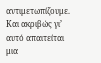αντιμετωπίζουμε.
Και ακριβώς γι’ αυτό απαιτείται μια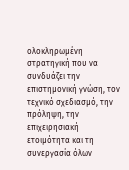ολοκληρωμένη στρατηγική που να συνδυάζει την επιστημονική γνώση, τον τεχνικό σχεδιασμό, την πρόληψη, την επιχειρησιακή ετοιμότητα και τη συνεργασία όλων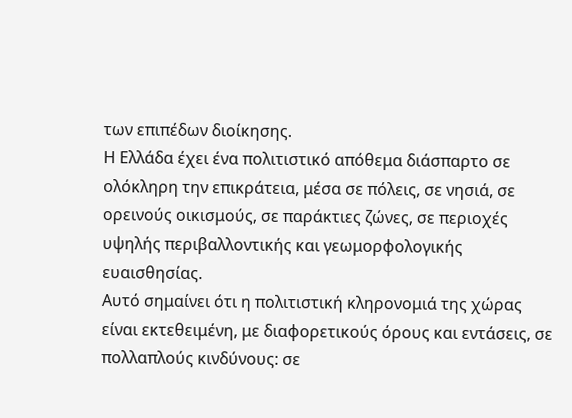των επιπέδων διοίκησης.
Η Ελλάδα έχει ένα πολιτιστικό απόθεμα διάσπαρτο σε ολόκληρη την επικράτεια, μέσα σε πόλεις, σε νησιά, σε ορεινούς οικισμούς, σε παράκτιες ζώνες, σε περιοχές υψηλής περιβαλλοντικής και γεωμορφολογικής ευαισθησίας.
Αυτό σημαίνει ότι η πολιτιστική κληρονομιά της χώρας είναι εκτεθειμένη, με διαφορετικούς όρους και εντάσεις, σε πολλαπλούς κινδύνους: σε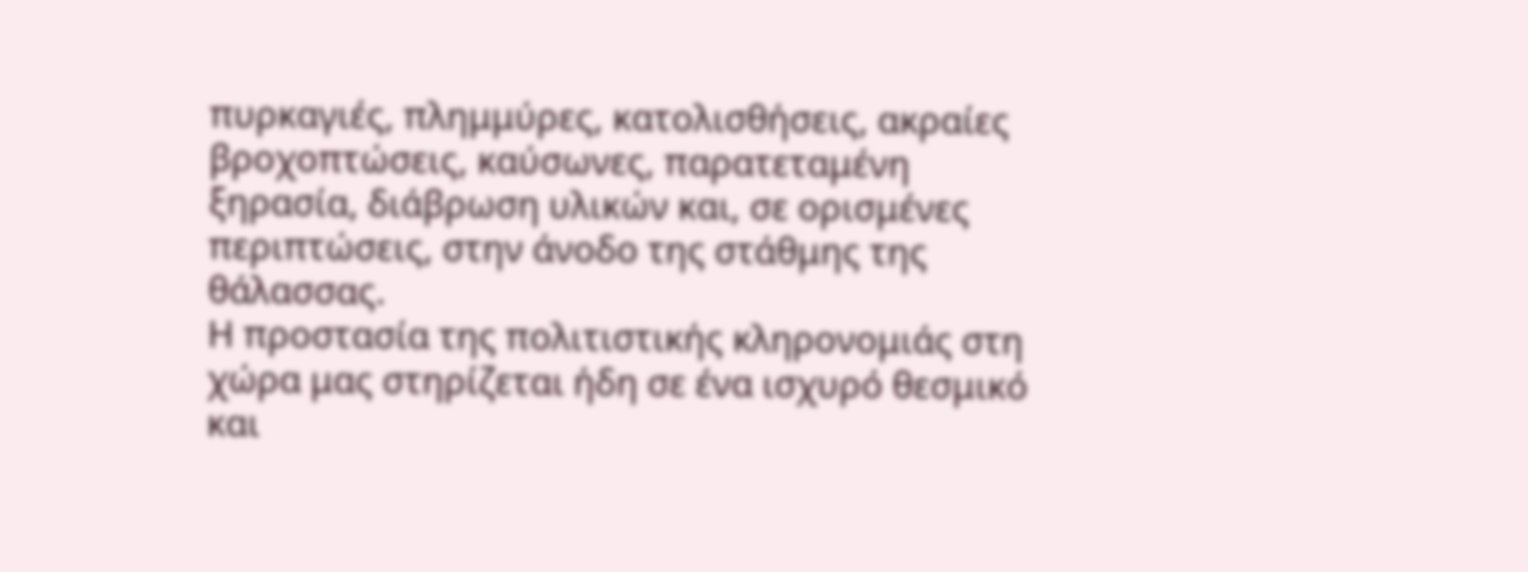πυρκαγιές, πλημμύρες, κατολισθήσεις, ακραίες βροχοπτώσεις, καύσωνες, παρατεταμένη ξηρασία, διάβρωση υλικών και, σε ορισμένες περιπτώσεις, στην άνοδο της στάθμης της θάλασσας.
Η προστασία της πολιτιστικής κληρονομιάς στη χώρα μας στηρίζεται ήδη σε ένα ισχυρό θεσμικό και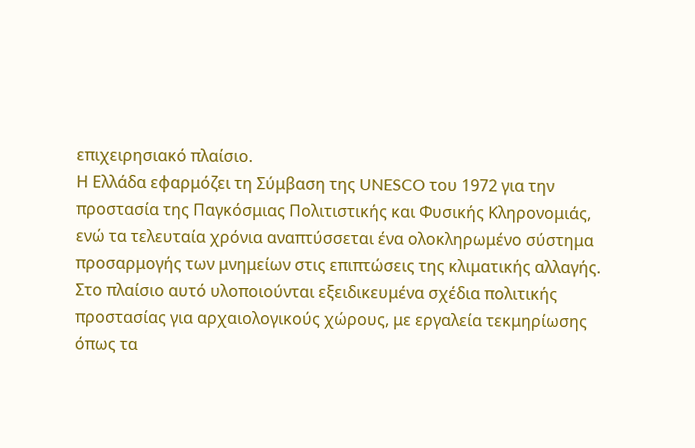επιχειρησιακό πλαίσιο.
Η Ελλάδα εφαρμόζει τη Σύμβαση της UNESCO του 1972 για την προστασία της Παγκόσμιας Πολιτιστικής και Φυσικής Κληρονομιάς, ενώ τα τελευταία χρόνια αναπτύσσεται ένα ολοκληρωμένο σύστημα προσαρμογής των μνημείων στις επιπτώσεις της κλιματικής αλλαγής.
Στο πλαίσιο αυτό υλοποιούνται εξειδικευμένα σχέδια πολιτικής προστασίας για αρχαιολογικούς χώρους, με εργαλεία τεκμηρίωσης όπως τα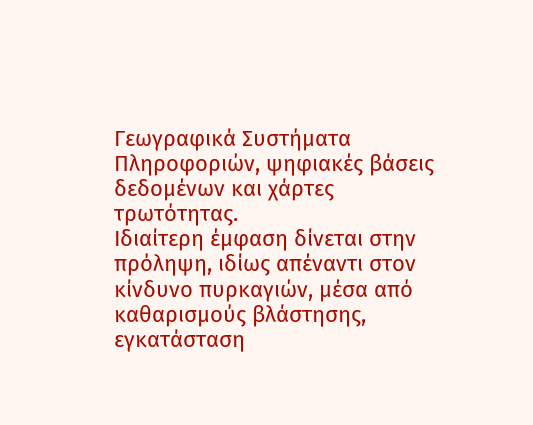Γεωγραφικά Συστήματα Πληροφοριών, ψηφιακές βάσεις δεδομένων και χάρτες τρωτότητας.
Ιδιαίτερη έμφαση δίνεται στην πρόληψη, ιδίως απέναντι στον κίνδυνο πυρκαγιών, μέσα από καθαρισμούς βλάστησης, εγκατάσταση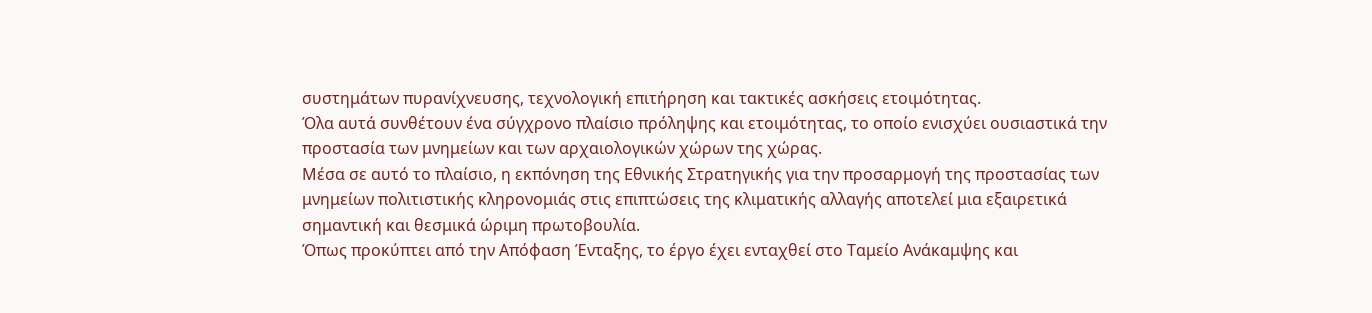συστημάτων πυρανίχνευσης, τεχνολογική επιτήρηση και τακτικές ασκήσεις ετοιμότητας.
Όλα αυτά συνθέτουν ένα σύγχρονο πλαίσιο πρόληψης και ετοιμότητας, το οποίο ενισχύει ουσιαστικά την προστασία των μνημείων και των αρχαιολογικών χώρων της χώρας.
Μέσα σε αυτό το πλαίσιο, η εκπόνηση της Εθνικής Στρατηγικής για την προσαρμογή της προστασίας των μνημείων πολιτιστικής κληρονομιάς στις επιπτώσεις της κλιματικής αλλαγής αποτελεί μια εξαιρετικά σημαντική και θεσμικά ώριμη πρωτοβουλία.
Όπως προκύπτει από την Απόφαση Ένταξης, το έργο έχει ενταχθεί στο Ταμείο Ανάκαμψης και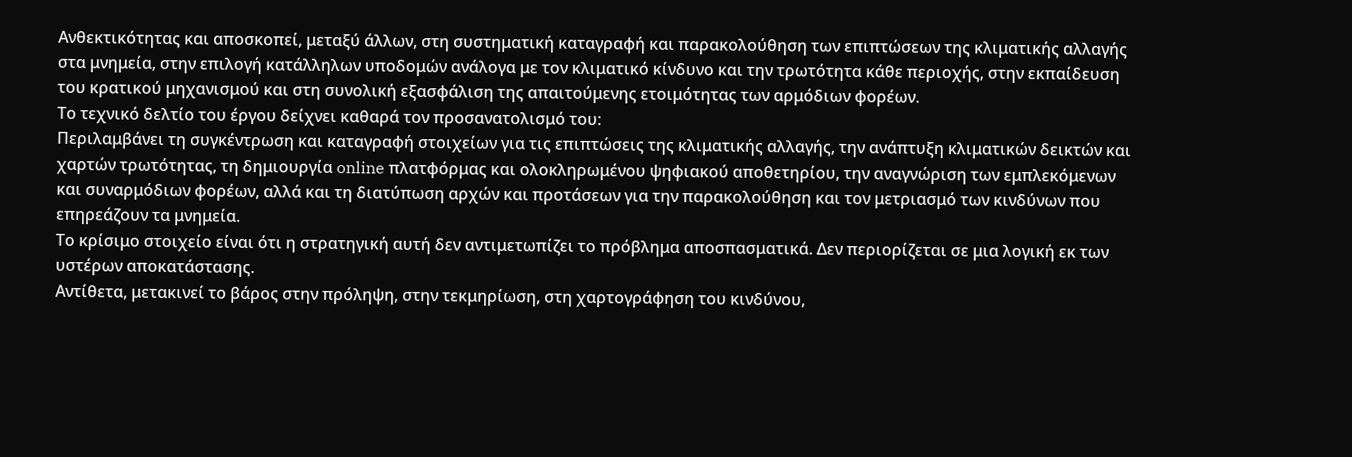Ανθεκτικότητας και αποσκοπεί, μεταξύ άλλων, στη συστηματική καταγραφή και παρακολούθηση των επιπτώσεων της κλιματικής αλλαγής στα μνημεία, στην επιλογή κατάλληλων υποδομών ανάλογα με τον κλιματικό κίνδυνο και την τρωτότητα κάθε περιοχής, στην εκπαίδευση του κρατικού μηχανισμού και στη συνολική εξασφάλιση της απαιτούμενης ετοιμότητας των αρμόδιων φορέων.
Το τεχνικό δελτίο του έργου δείχνει καθαρά τον προσανατολισμό του:
Περιλαμβάνει τη συγκέντρωση και καταγραφή στοιχείων για τις επιπτώσεις της κλιματικής αλλαγής, την ανάπτυξη κλιματικών δεικτών και χαρτών τρωτότητας, τη δημιουργία online πλατφόρμας και ολοκληρωμένου ψηφιακού αποθετηρίου, την αναγνώριση των εμπλεκόμενων και συναρμόδιων φορέων, αλλά και τη διατύπωση αρχών και προτάσεων για την παρακολούθηση και τον μετριασμό των κινδύνων που επηρεάζουν τα μνημεία.
Το κρίσιμο στοιχείο είναι ότι η στρατηγική αυτή δεν αντιμετωπίζει το πρόβλημα αποσπασματικά. Δεν περιορίζεται σε μια λογική εκ των υστέρων αποκατάστασης.
Αντίθετα, μετακινεί το βάρος στην πρόληψη, στην τεκμηρίωση, στη χαρτογράφηση του κινδύνου,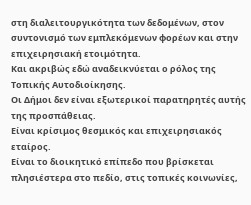στη διαλειτουργικότητα των δεδομένων, στον συντονισμό των εμπλεκόμενων φορέων και στην επιχειρησιακή ετοιμότητα.
Και ακριβώς εδώ αναδεικνύεται ο ρόλος της Τοπικής Αυτοδιοίκησης.
Οι Δήμοι δεν είναι εξωτερικοί παρατηρητές αυτής της προσπάθειας.
Είναι κρίσιμος θεσμικός και επιχειρησιακός εταίρος.
Είναι το διοικητικό επίπεδο που βρίσκεται πλησιέστερα στο πεδίο, στις τοπικές κοινωνίες,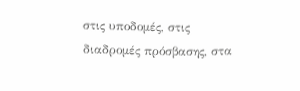στις υποδομές, στις διαδρομές πρόσβασης, στα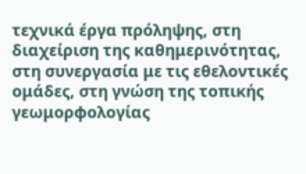τεχνικά έργα πρόληψης, στη διαχείριση της καθημερινότητας, στη συνεργασία με τις εθελοντικές ομάδες, στη γνώση της τοπικής γεωμορφολογίας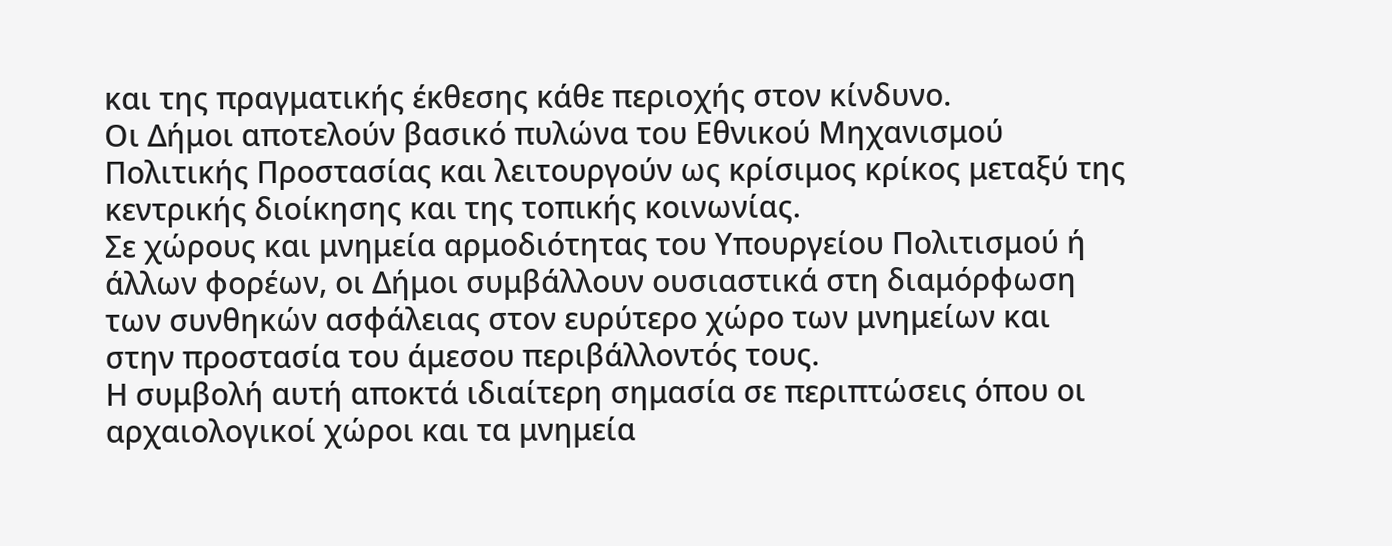και της πραγματικής έκθεσης κάθε περιοχής στον κίνδυνο.
Οι Δήμοι αποτελούν βασικό πυλώνα του Εθνικού Μηχανισμού Πολιτικής Προστασίας και λειτουργούν ως κρίσιμος κρίκος μεταξύ της κεντρικής διοίκησης και της τοπικής κοινωνίας.
Σε χώρους και μνημεία αρμοδιότητας του Υπουργείου Πολιτισμού ή άλλων φορέων, οι Δήμοι συμβάλλουν ουσιαστικά στη διαμόρφωση των συνθηκών ασφάλειας στον ευρύτερο χώρο των μνημείων και στην προστασία του άμεσου περιβάλλοντός τους.
Η συμβολή αυτή αποκτά ιδιαίτερη σημασία σε περιπτώσεις όπου οι αρχαιολογικοί χώροι και τα μνημεία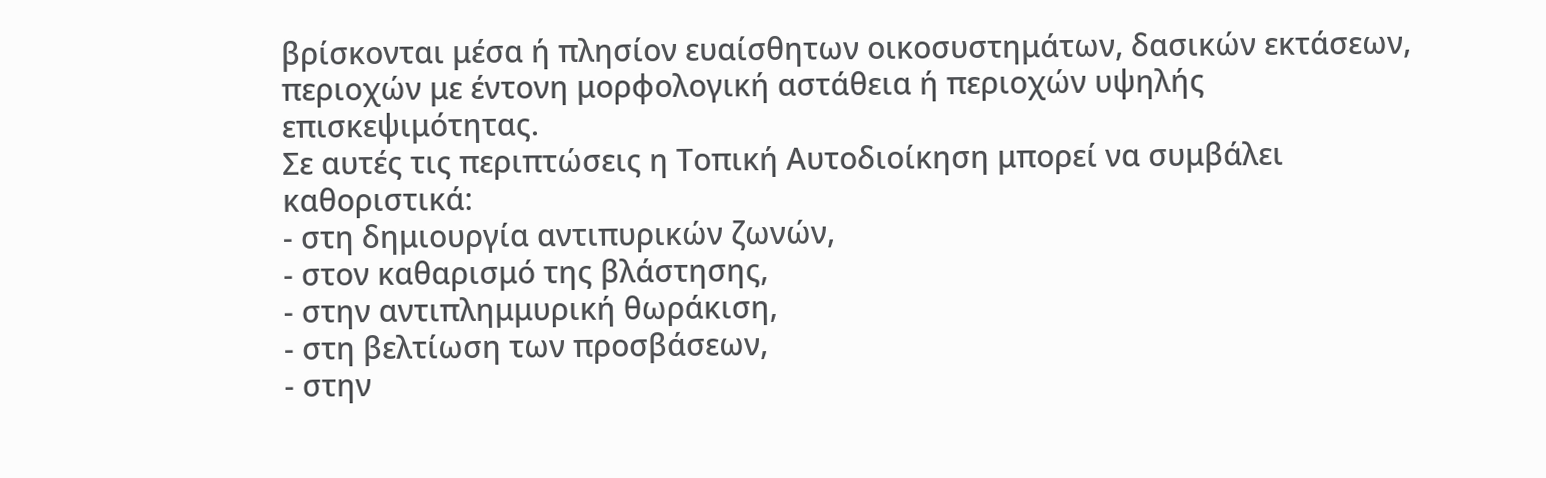βρίσκονται μέσα ή πλησίον ευαίσθητων οικοσυστημάτων, δασικών εκτάσεων, περιοχών με έντονη μορφολογική αστάθεια ή περιοχών υψηλής επισκεψιμότητας.
Σε αυτές τις περιπτώσεις η Τοπική Αυτοδιοίκηση μπορεί να συμβάλει καθοριστικά:
- στη δημιουργία αντιπυρικών ζωνών,
- στον καθαρισμό της βλάστησης,
- στην αντιπλημμυρική θωράκιση,
- στη βελτίωση των προσβάσεων,
- στην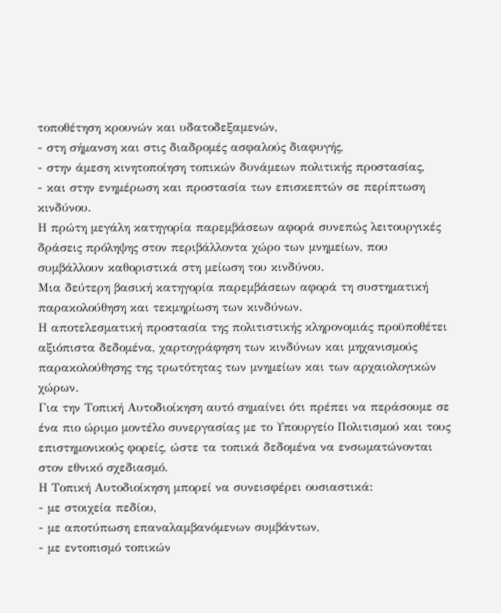τοποθέτηση κρουνών και υδατοδεξαμενών,
- στη σήμανση και στις διαδρομές ασφαλούς διαφυγής,
- στην άμεση κινητοποίηση τοπικών δυνάμεων πολιτικής προστασίας,
- και στην ενημέρωση και προστασία των επισκεπτών σε περίπτωση κινδύνου.
Η πρώτη μεγάλη κατηγορία παρεμβάσεων αφορά συνεπώς λειτουργικές δράσεις πρόληψης στον περιβάλλοντα χώρο των μνημείων, που συμβάλλουν καθοριστικά στη μείωση του κινδύνου.
Μια δεύτερη βασική κατηγορία παρεμβάσεων αφορά τη συστηματική παρακολούθηση και τεκμηρίωση των κινδύνων.
Η αποτελεσματική προστασία της πολιτιστικής κληρονομιάς προϋποθέτει αξιόπιστα δεδομένα, χαρτογράφηση των κινδύνων και μηχανισμούς παρακολούθησης της τρωτότητας των μνημείων και των αρχαιολογικών χώρων.
Για την Τοπική Αυτοδιοίκηση αυτό σημαίνει ότι πρέπει να περάσουμε σε ένα πιο ώριμο μοντέλο συνεργασίας με το Υπουργείο Πολιτισμού και τους επιστημονικούς φορείς, ώστε τα τοπικά δεδομένα να ενσωματώνονται στον εθνικό σχεδιασμό.
Η Τοπική Αυτοδιοίκηση μπορεί να συνεισφέρει ουσιαστικά:
- με στοιχεία πεδίου,
- με αποτύπωση επαναλαμβανόμενων συμβάντων,
- με εντοπισμό τοπικών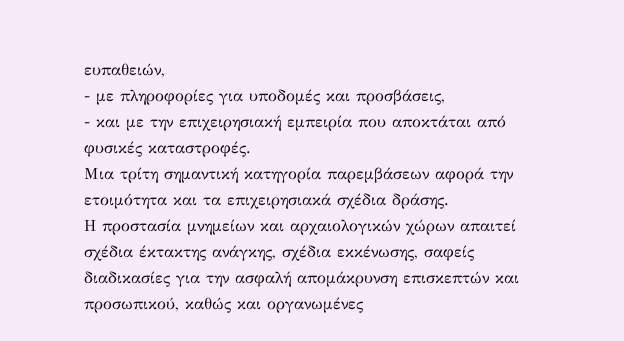ευπαθειών,
- με πληροφορίες για υποδομές και προσβάσεις,
- και με την επιχειρησιακή εμπειρία που αποκτάται από φυσικές καταστροφές.
Μια τρίτη σημαντική κατηγορία παρεμβάσεων αφορά την ετοιμότητα και τα επιχειρησιακά σχέδια δράσης.
Η προστασία μνημείων και αρχαιολογικών χώρων απαιτεί σχέδια έκτακτης ανάγκης, σχέδια εκκένωσης, σαφείς διαδικασίες για την ασφαλή απομάκρυνση επισκεπτών και προσωπικού, καθώς και οργανωμένες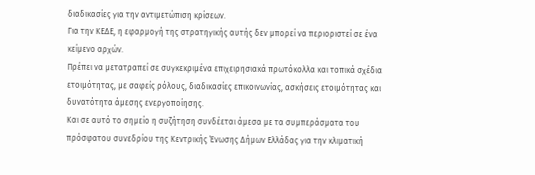διαδικασίες για την αντιμετώπιση κρίσεων.
Για την ΚΕΔΕ, η εφαρμογή της στρατηγικής αυτής δεν μπορεί να περιοριστεί σε ένα κείμενο αρχών.
Πρέπει να μετατραπεί σε συγκεκριμένα επιχειρησιακά πρωτόκολλα και τοπικά σχέδια ετοιμότητας, με σαφείς ρόλους, διαδικασίες επικοινωνίας, ασκήσεις ετοιμότητας και δυνατότητα άμεσης ενεργοποίησης.
Και σε αυτό το σημείο η συζήτηση συνδέεται άμεσα με τα συμπεράσματα του πρόσφατου συνεδρίου της Κεντρικής Ένωσης Δήμων Ελλάδας για την κλιματική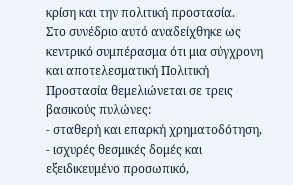κρίση και την πολιτική προστασία.
Στο συνέδριο αυτό αναδείχθηκε ως κεντρικό συμπέρασμα ότι μια σύγχρονη και αποτελεσματική Πολιτική Προστασία θεμελιώνεται σε τρεις βασικούς πυλώνες:
- σταθερή και επαρκή χρηματοδότηση,
- ισχυρές θεσμικές δομές και εξειδικευμένο προσωπικό,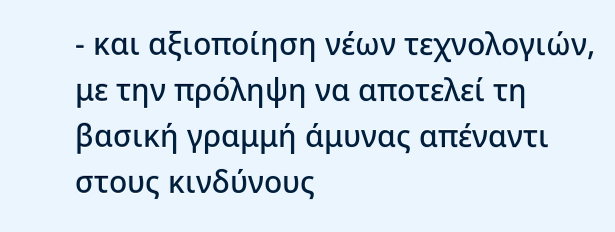- και αξιοποίηση νέων τεχνολογιών, με την πρόληψη να αποτελεί τη βασική γραμμή άμυνας απέναντι στους κινδύνους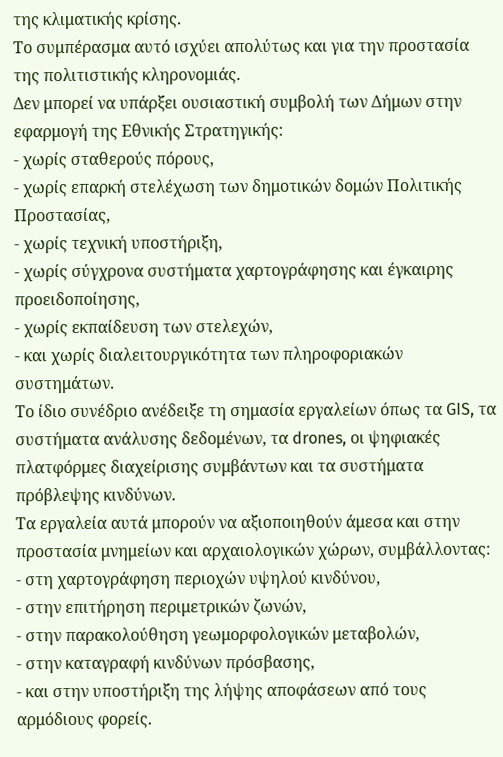της κλιματικής κρίσης.
Το συμπέρασμα αυτό ισχύει απολύτως και για την προστασία της πολιτιστικής κληρονομιάς.
Δεν μπορεί να υπάρξει ουσιαστική συμβολή των Δήμων στην εφαρμογή της Εθνικής Στρατηγικής:
- χωρίς σταθερούς πόρους,
- χωρίς επαρκή στελέχωση των δημοτικών δομών Πολιτικής Προστασίας,
- χωρίς τεχνική υποστήριξη,
- χωρίς σύγχρονα συστήματα χαρτογράφησης και έγκαιρης προειδοποίησης,
- χωρίς εκπαίδευση των στελεχών,
- και χωρίς διαλειτουργικότητα των πληροφοριακών συστημάτων.
Το ίδιο συνέδριο ανέδειξε τη σημασία εργαλείων όπως τα GIS, τα συστήματα ανάλυσης δεδομένων, τα drones, οι ψηφιακές πλατφόρμες διαχείρισης συμβάντων και τα συστήματα πρόβλεψης κινδύνων.
Τα εργαλεία αυτά μπορούν να αξιοποιηθούν άμεσα και στην προστασία μνημείων και αρχαιολογικών χώρων, συμβάλλοντας:
- στη χαρτογράφηση περιοχών υψηλού κινδύνου,
- στην επιτήρηση περιμετρικών ζωνών,
- στην παρακολούθηση γεωμορφολογικών μεταβολών,
- στην καταγραφή κινδύνων πρόσβασης,
- και στην υποστήριξη της λήψης αποφάσεων από τους αρμόδιους φορείς.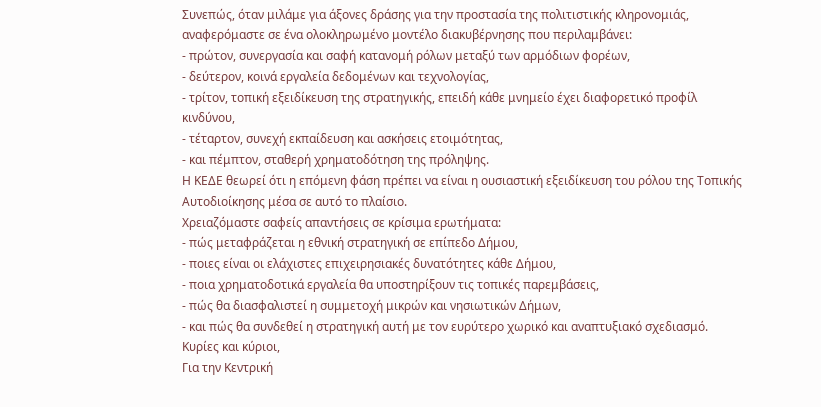Συνεπώς, όταν μιλάμε για άξονες δράσης για την προστασία της πολιτιστικής κληρονομιάς, αναφερόμαστε σε ένα ολοκληρωμένο μοντέλο διακυβέρνησης που περιλαμβάνει:
- πρώτον, συνεργασία και σαφή κατανομή ρόλων μεταξύ των αρμόδιων φορέων,
- δεύτερον, κοινά εργαλεία δεδομένων και τεχνολογίας,
- τρίτον, τοπική εξειδίκευση της στρατηγικής, επειδή κάθε μνημείο έχει διαφορετικό προφίλ κινδύνου,
- τέταρτον, συνεχή εκπαίδευση και ασκήσεις ετοιμότητας,
- και πέμπτον, σταθερή χρηματοδότηση της πρόληψης.
Η ΚΕΔΕ θεωρεί ότι η επόμενη φάση πρέπει να είναι η ουσιαστική εξειδίκευση του ρόλου της Τοπικής Αυτοδιοίκησης μέσα σε αυτό το πλαίσιο.
Χρειαζόμαστε σαφείς απαντήσεις σε κρίσιμα ερωτήματα:
- πώς μεταφράζεται η εθνική στρατηγική σε επίπεδο Δήμου,
- ποιες είναι οι ελάχιστες επιχειρησιακές δυνατότητες κάθε Δήμου,
- ποια χρηματοδοτικά εργαλεία θα υποστηρίξουν τις τοπικές παρεμβάσεις,
- πώς θα διασφαλιστεί η συμμετοχή μικρών και νησιωτικών Δήμων,
- και πώς θα συνδεθεί η στρατηγική αυτή με τον ευρύτερο χωρικό και αναπτυξιακό σχεδιασμό.
Κυρίες και κύριοι,
Για την Κεντρική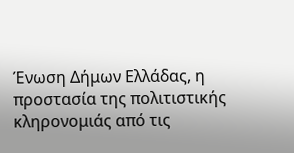Ένωση Δήμων Ελλάδας, η προστασία της πολιτιστικής κληρονομιάς από τις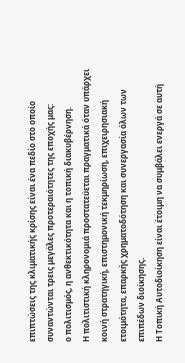επιπτώσεις της κλιματικής κρίσης είναι ένα πεδίο στο οποίο συναντώνται τρεις μεγάλες προτεραιότητες της εποχής μας:
ο πολιτισμός, η ανθεκτικότητα και η τοπική διακυβέρνηση.
Η πολιτιστική κληρονομιά προστατεύεται πραγματικά όταν υπάρχει κοινή στρατηγική, επιστημονική τεκμηρίωση, επιχειρησιακή ετοιμότητα, επαρκής χρηματοδότηση και συνεργασία όλων των επιπέδων διοίκησης.
Η Τοπική Αυτοδιοίκηση είναι έτοιμη να συμβάλει ενεργά σε αυτή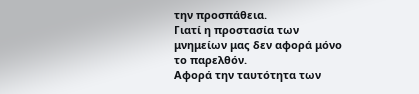την προσπάθεια.
Γιατί η προστασία των μνημείων μας δεν αφορά μόνο το παρελθόν.
Αφορά την ταυτότητα των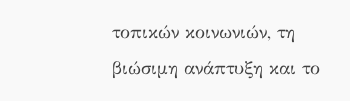τοπικών κοινωνιών, τη βιώσιμη ανάπτυξη και το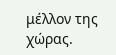μέλλον της χώρας.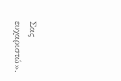Σας ευχαριστώ».